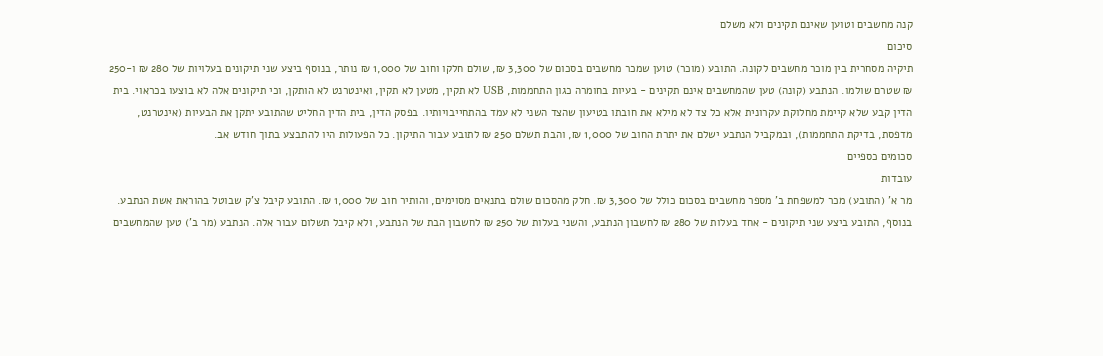קנה מחשבים וטוען שאינם תקינים ולא משלם
סיכום
תיקיה מסחרית בין מוכר מחשבים לקונה. התובע (מוכר) טוען שמכר מחשבים בסכום של 3,300 ₪, שולם חלקו וחוב של 1,000 ₪ נותר, בנוסף ביצע שני תיקונים בעלויות של 280 ₪ ו-250 ₪ שטרם שולמו. הנתבע (קונה) טען שהמחשבים אינם תקינים - בעיות בחומרה כגון התחממות, USB לא תקין, מטען לא תקין, ואינטרנט לא הותקן, וכי תיקונים אלה לא בוצעו בכראוי. בית הדין קבע שלא קיימת מחלוקת עקרונית אלא כל צד לא מילא את חובתו בטיעון שהצד השני לא עמד בהתחייבויותיו. בפסק הדין, בית הדין החליט שהתובע יתקן את הבעיות (אינטרנט, מדפסת, בדיקת התחממות), ובמקביל הנתבע ישלם את יתרת החוב של 1,000 ₪, והבת תשלם 250 ₪ לתובע עבור התיקון. כל הפעולות היו להתבצע בתוך חודש אב.
סכומים כספיים
עובדות
מר א' (התובע) מכר למשפחת ב' מספר מחשבים בסכום כולל של 3,300 ₪. חלק מהסכום שולם בתנאים מסוימים, והותיר חוב של 1,000 ₪. התובע קיבל צ'ק שבוטל בהוראת אשת הנתבע. בנוסף, התובע ביצע שני תיקונים - אחד בעלות של 280 ₪ לחשבון הנתבע, והשני בעלות של 250 ₪ לחשבון הבת של הנתבע, ולא קיבל תשלום עבור אלה. הנתבע (מר ב') טען שהמחשבים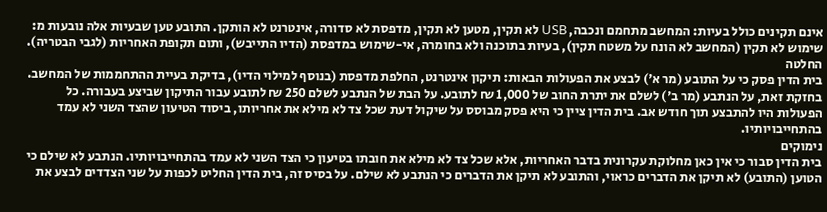אינם תקינים כולל בעיות: המחשב מתחמם ונכבה, USB לא תקין, מטען לא תקין, מדפסת לא סדורה, אינטרנט לא הותקן. התובע טען שבעיות אלה נובעות מ: שימוש לא תקין (המחשב לא הונח על משטח תקין), בעיות בתוכנה ולא בחומרה, אי-שימוש במדפסת (הדיו התייבש), ותום תקופת האחריות (לגבי הבטריה).
החלטה
בית הדין פסק כי על התובע (מר א') לבצע את הפעולות הבאות: תיקון אינטרנט, החלפת מדפסת (בנוסף למילוי הדיו), בדיקת בעיית ההתחממות של המחשב. בחזקת זאת, על הנתבע (מר ב') לשלם את יתרת החוב של 1,000 ₪ לתובע. על הבת של הנתבע לשלם 250 ₪ לתובע עבור התיקון שביצע בעבורה. כל הפעולות היו להתבצע תוך חודש אב. בית הדין ציין כי היא פסק מבוסס על שיקול דעת שכל צד לא מילא את אחריותו, ביסוד הטיעון שהצד השני לא עמד בהתחייבויותיו.
נימוקים
בית הדין סבור כי אין כאן מחלוקת עקרונית בדבר האחריות, אלא שכל צד לא מילא את חובתו בטיעון כי הצד השני לא עמד בהתחייבויותיו. הנתבע לא שילם כי הטוען (התובע) לא תיקן את הדברים כראוי, והתובע לא תיקן את הדברים כי הנתבע לא שילם. על בסיס זה, בית הדין החליט לכפות על שני הצדדים לבצע את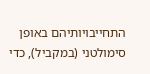התחייבויותיהם באופן סימולטני (במקביל), כדי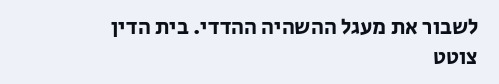לשבור את מעגל ההשהיה ההדדי. בית הדין צוטט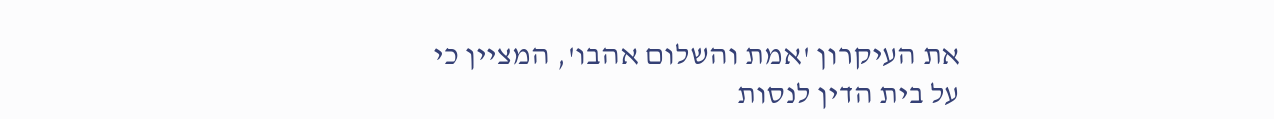את העיקרון 'אמת והשלום אהבו', המציין כי על בית הדין לנסות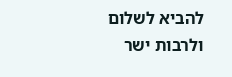להביא לשלום ולרבות ישר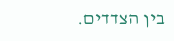בין הצדדים.